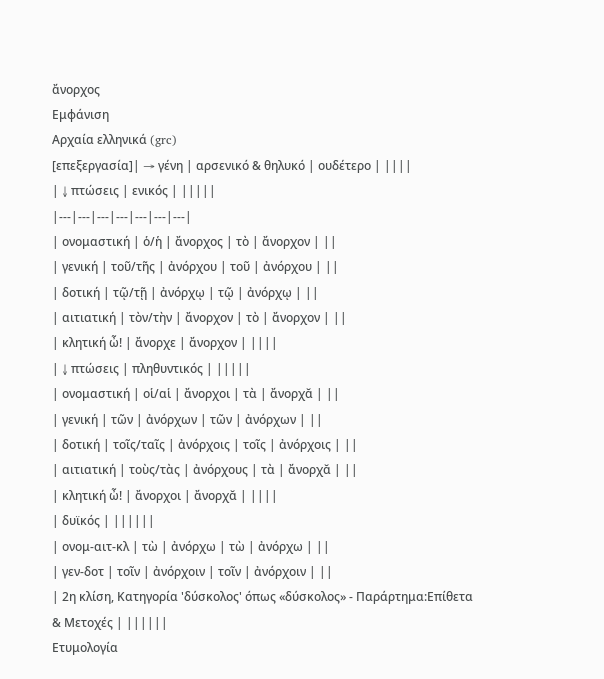ἄνορχος
Εμφάνιση
Αρχαία ελληνικά (grc)
[επεξεργασία]| → γένη | αρσενικό & θηλυκό | ουδέτερο | ||||
| ↓ πτώσεις | ενικός | |||||
|---|---|---|---|---|---|---|
| ονομαστική | ὁ/ἡ | ἄνορχος | τὸ | ἄνορχον | ||
| γενική | τοῦ/τῆς | ἀνόρχου | τοῦ | ἀνόρχου | ||
| δοτική | τῷ/τῇ | ἀνόρχῳ | τῷ | ἀνόρχῳ | ||
| αιτιατική | τὸν/τὴν | ἄνορχον | τὸ | ἄνορχον | ||
| κλητική ὦ! | ἄνορχε | ἄνορχον | ||||
| ↓ πτώσεις | πληθυντικός | |||||
| ονομαστική | οἱ/αἱ | ἄνορχοι | τὰ | ἄνορχᾰ | ||
| γενική | τῶν | ἀνόρχων | τῶν | ἀνόρχων | ||
| δοτική | τοῖς/ταῖς | ἀνόρχοις | τοῖς | ἀνόρχοις | ||
| αιτιατική | τοὺς/τὰς | ἀνόρχους | τὰ | ἄνορχᾰ | ||
| κλητική ὦ! | ἄνορχοι | ἄνορχᾰ | ||||
| δυϊκός | ||||||
| ονομ-αιτ-κλ | τὼ | ἀνόρχω | τὼ | ἀνόρχω | ||
| γεν-δοτ | τοῖν | ἀνόρχοιν | τοῖν | ἀνόρχοιν | ||
| 2η κλίση, Κατηγορία 'δύσκολος' όπως «δύσκολος» - Παράρτημα:Επίθετα & Μετοχές | ||||||
Ετυμολογία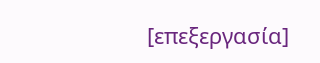[επεξεργασία]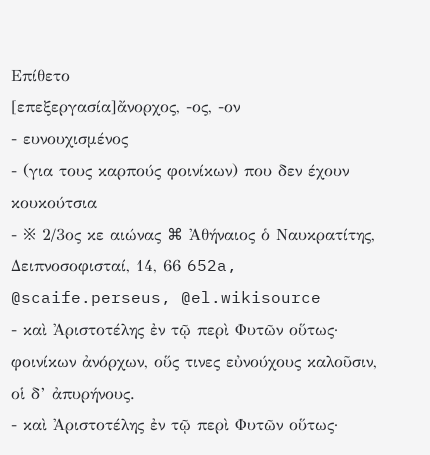Επίθετο
[επεξεργασία]ἄνορχος, -ος, -ον
- ευνουχισμένος
- (για τους καρπούς φοινίκων) που δεν έχουν κουκούτσια
- ※ 2/3ος κε αιώνας ⌘ Ἀθήναιος ὁ Nαυκρατίτης, Δειπνοσοφισταί, 14, 66 652a, @scaife.perseus, @el.wikisource
- καὶ Ἀριστοτέλης ἐν τῷ περὶ Φυτῶν οὕτως·
φοινίκων ἀνόρχων, οὕς τινες εὐνούχους καλοῦσιν, οἱ δ’ ἀπυρήνους.
- καὶ Ἀριστοτέλης ἐν τῷ περὶ Φυτῶν οὕτως·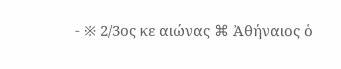- ※ 2/3ος κε αιώνας ⌘ Ἀθήναιος ὁ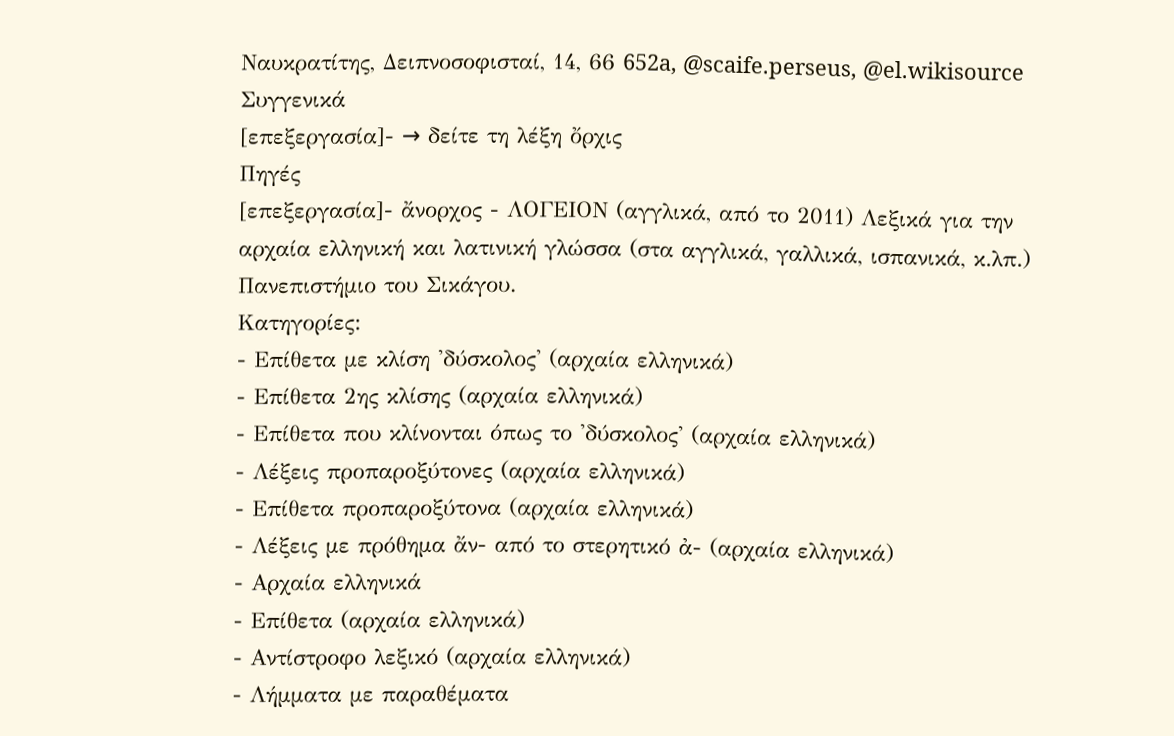Nαυκρατίτης, Δειπνοσοφισταί, 14, 66 652a, @scaife.perseus, @el.wikisource
Συγγενικά
[επεξεργασία]- → δείτε τη λέξη ὄρχις
Πηγές
[επεξεργασία]- ἄνορχος - ΛΟΓΕΙΟΝ (αγγλικά, από το 2011) Λεξικά για την αρχαία ελληνική και λατινική γλώσσα (στα αγγλικά, γαλλικά, ισπανικά, κ.λπ.) Πανεπιστήμιο του Σικάγου.
Κατηγορίες:
- Επίθετα με κλίση 'δύσκολος' (αρχαία ελληνικά)
- Επίθετα 2ης κλίσης (αρχαία ελληνικά)
- Επίθετα που κλίνονται όπως το 'δύσκολος' (αρχαία ελληνικά)
- Λέξεις προπαροξύτονες (αρχαία ελληνικά)
- Επίθετα προπαροξύτονα (αρχαία ελληνικά)
- Λέξεις με πρόθημα ἄν- από το στερητικό ἀ- (αρχαία ελληνικά)
- Αρχαία ελληνικά
- Επίθετα (αρχαία ελληνικά)
- Αντίστροφο λεξικό (αρχαία ελληνικά)
- Λήμματα με παραθέματα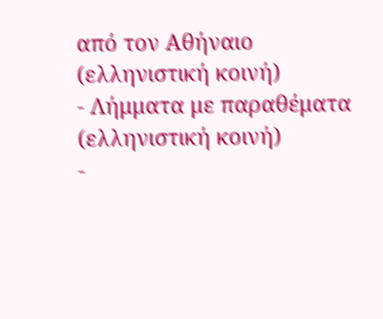από τον Αθήναιο (ελληνιστική κοινή)
- Λήμματα με παραθέματα (ελληνιστική κοινή)
-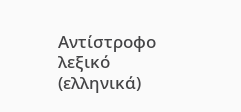Αντίστροφο λεξικό (ελληνικά)